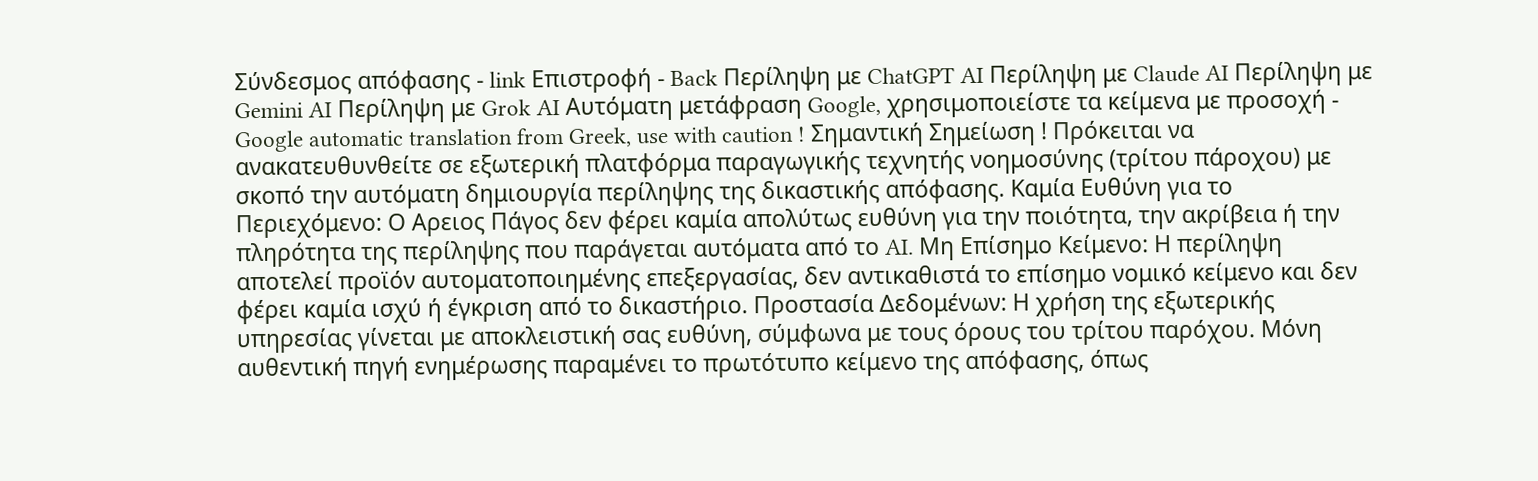Σύνδεσμος απόφασης - link Επιστροφή - Back Περίληψη με ChatGPT AI Περίληψη με Claude AI Περίληψη με Gemini AI Περίληψη με Grok AI Αυτόματη μετάφραση Google, χρησιμοποιείστε τα κείμενα με προσοχή - Google automatic translation from Greek, use with caution ! Σημαντική Σημείωση ! Πρόκειται να ανακατευθυνθείτε σε εξωτερική πλατφόρμα παραγωγικής τεχνητής νοημοσύνης (τρίτου πάροχου) με σκοπό την αυτόματη δημιουργία περίληψης της δικαστικής απόφασης. Καμία Ευθύνη για το Περιεχόμενο: Ο Αρειος Πάγος δεν φέρει καμία απολύτως ευθύνη για την ποιότητα, την ακρίβεια ή την πληρότητα της περίληψης που παράγεται αυτόματα από το AI. Μη Επίσημο Κείμενο: Η περίληψη αποτελεί προϊόν αυτοματοποιημένης επεξεργασίας, δεν αντικαθιστά το επίσημο νομικό κείμενο και δεν φέρει καμία ισχύ ή έγκριση από το δικαστήριο. Προστασία Δεδομένων: Η χρήση της εξωτερικής υπηρεσίας γίνεται με αποκλειστική σας ευθύνη, σύμφωνα με τους όρους του τρίτου παρόχου. Μόνη αυθεντική πηγή ενημέρωσης παραμένει το πρωτότυπο κείμενο της απόφασης, όπως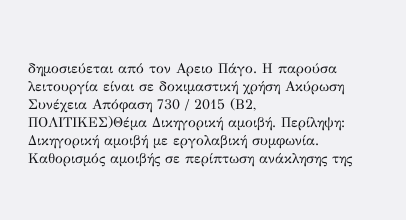δημοσιεύεται από τον Αρειο Πάγο. Η παρούσα λειτουργία είναι σε δοκιμαστική χρήση Ακύρωση Συνέχεια Απόφαση 730 / 2015 (Β2, ΠΟΛΙΤΙΚΕΣ)Θέμα Δικηγορική αμοιβή. Περίληψη: Δικηγορική αμοιβή με εργολαβική συμφωνία. Καθορισμός αμοιβής σε περίπτωση ανάκλησης της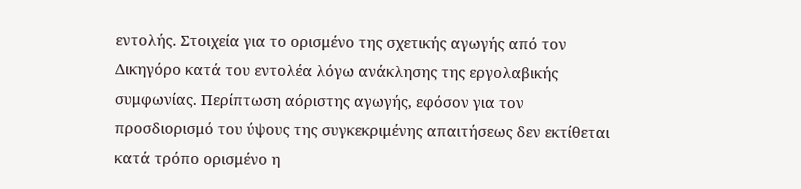εντολής. Στοιχεία για το ορισμένο της σχετικής αγωγής από τον Δικηγόρο κατά του εντολέα λόγω ανάκλησης της εργολαβικής συμφωνίας. Περίπτωση αόριστης αγωγής, εφόσον για τον προσδιορισμό του ύψους της συγκεκριμένης απαιτήσεως δεν εκτίθεται κατά τρόπο ορισμένο η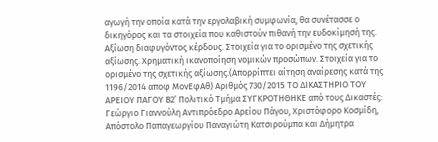αγωγή την οποία κατά την εργολαβική συμφωνία, θα συνέτασσε ο δικηγόρος και τα στοιχεία που καθιστούν πιθανή την ευδοκίμησή της. Αξίωση διαφυγόντος κέρδους. Στοιχεία για το ορισμένο της σχετικής αξίωσης. Χρηματική ικανοποίηση νομικών προσώπων. Στοιχεία για το ορισμένο της σχετικής αξίωσης.(Απορρίπτει αίτηση αναίρεσης κατά της 1196/2014 αποφ ΜονΕφΑθ) Αριθμός 730/2015 ΤΟ ΔΙΚΑΣΤΗΡΙΟ ΤΟΥ ΑΡΕΙΟΥ ΠΑΓΟΥ Β2’ Πολιτικό Τμήμα ΣΥΓΚΡΟΤΗΘΗΚΕ από τους Δικαστές: Γεώργιο Γιαννούλη Αντιπρόεδρο Αρείου Πάγου, Χριστόφορο Κοσμίδη, Απόστολο Παπαγεωργίου Παναγιώτη Κατσιρούμπα και Δήμητρα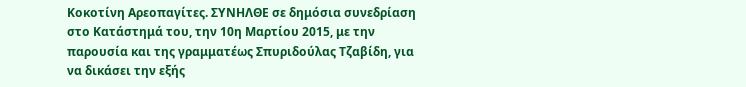Κοκοτίνη Αρεοπαγίτες. ΣΥΝΗΛΘΕ σε δημόσια συνεδρίαση στο Κατάστημά του, την 10η Μαρτίου 2015, με την παρουσία και της γραμματέως Σπυριδούλας Τζαβίδη, για να δικάσει την εξής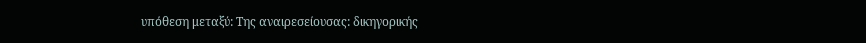υπόθεση μεταξύ: Της αναιρεσείουσας: δικηγορικής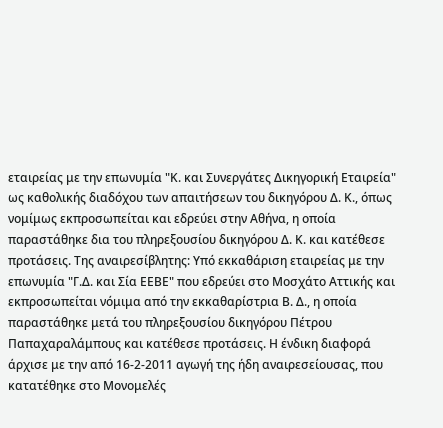εταιρείας με την επωνυμία "Κ. και Συνεργάτες Δικηγορική Εταιρεία" ως καθολικής διαδόχου των απαιτήσεων του δικηγόρου Δ. Κ., όπως νομίμως εκπροσωπείται και εδρεύει στην Αθήνα, η οποία παραστάθηκε δια του πληρεξουσίου δικηγόρου Δ. Κ. και κατέθεσε προτάσεις. Της αναιρεσίβλητης: Υπό εκκαθάριση εταιρείας με την επωνυμία "Γ.Δ. και Σία ΕΕΒΕ" που εδρεύει στο Μοσχάτο Αττικής και εκπροσωπείται νόμιμα από την εκκαθαρίστρια Β. Δ., η οποία παραστάθηκε μετά του πληρεξουσίου δικηγόρου Πέτρου Παπαχαραλάμπους και κατέθεσε προτάσεις. Η ένδικη διαφορά άρχισε με την από 16-2-2011 αγωγή της ήδη αναιρεσείουσας, που κατατέθηκε στο Μονομελές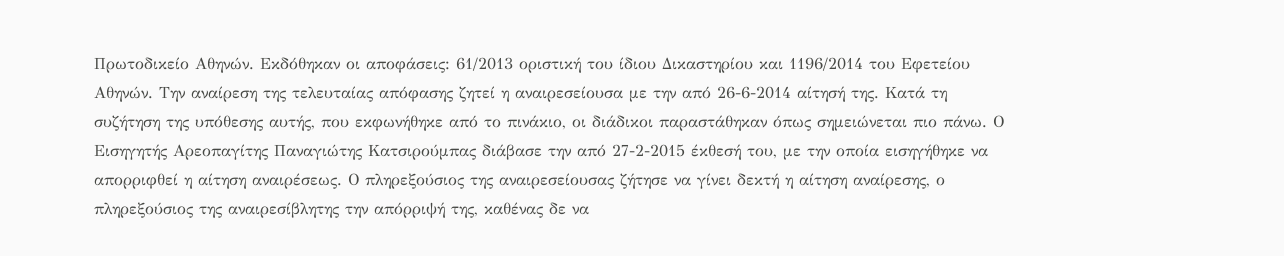Πρωτοδικείο Αθηνών. Εκδόθηκαν οι αποφάσεις: 61/2013 οριστική του ίδιου Δικαστηρίου και 1196/2014 του Εφετείου Αθηνών. Την αναίρεση της τελευταίας απόφασης ζητεί η αναιρεσείουσα με την από 26-6-2014 αίτησή της. Κατά τη συζήτηση της υπόθεσης αυτής, που εκφωνήθηκε από το πινάκιο, οι διάδικοι παραστάθηκαν όπως σημειώνεται πιο πάνω. Ο Εισηγητής Αρεοπαγίτης Παναγιώτης Κατσιρούμπας διάβασε την από 27-2-2015 έκθεσή του, με την οποία εισηγήθηκε να απορριφθεί η αίτηση αναιρέσεως. Ο πληρεξούσιος της αναιρεσείουσας ζήτησε να γίνει δεκτή η αίτηση αναίρεσης, ο πληρεξούσιος της αναιρεσίβλητης την απόρριψή της, καθένας δε να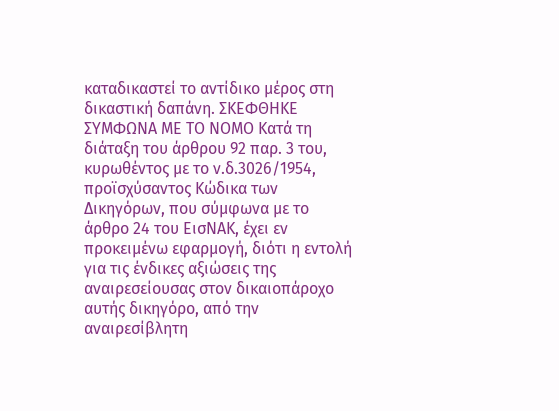καταδικαστεί το αντίδικο μέρος στη δικαστική δαπάνη. ΣΚΕΦΘΗΚΕ ΣΥΜΦΩΝΑ ΜΕ ΤΟ ΝΟΜΟ Kατά τη διάταξη του άρθρου 92 παρ. 3 του, κυρωθέντος με το ν.δ.3026/1954, προϊσχύσαντος Κώδικα των Δικηγόρων, που σύμφωνα με το άρθρο 24 του ΕισΝΑΚ, έχει εν προκειμένω εφαρμογή, διότι η εντολή για τις ένδικες αξιώσεις της αναιρεσείουσας στον δικαιοπάροχο αυτής δικηγόρο, από την αναιρεσίβλητη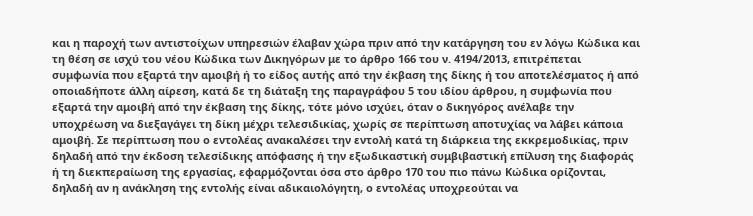και η παροχή των αντιστοίχων υπηρεσιών έλαβαν χώρα πριν από την κατάργηση του εν λόγω Κώδικα και τη θέση σε ισχύ του νέου Κώδικα των Δικηγόρων με το άρθρο 166 του ν. 4194/2013, επιτρέπεται συμφωνία που εξαρτά την αμοιβή ή το είδος αυτής από την έκβαση της δίκης ή του αποτελέσματος ή από οποιαδήποτε άλλη αίρεση, κατά δε τη διάταξη της παραγράφου 5 του ιδίου άρθρου, η συμφωνία που εξαρτά την αμοιβή από την έκβαση της δίκης, τότε μόνο ισχύει, όταν ο δικηγόρος ανέλαβε την υποχρέωση να διεξαγάγει τη δίκη μέχρι τελεσιδικίας, χωρίς σε περίπτωση αποτυχίας να λάβει κάποια αμοιβή. Σε περίπτωση που ο εντολέας ανακαλέσει την εντολή κατά τη διάρκεια της εκκρεμοδικίας, πριν δηλαδή από την έκδοση τελεσίδικης απόφασης ή την εξωδικαστική συμβιβαστική επίλυση της διαφοράς ή τη διεκπεραίωση της εργασίας, εφαρμόζονται όσα στο άρθρο 170 του πιο πάνω Κώδικα ορίζονται, δηλαδή αν η ανάκληση της εντολής είναι αδικαιολόγητη, ο εντολέας υποχρεούται να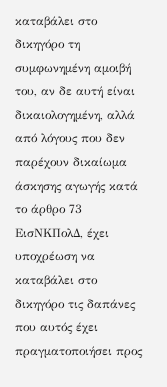καταβάλει στο δικηγόρο τη συμφωνημένη αμοιβή του, αν δε αυτή είναι δικαιολογημένη, αλλά από λόγους που δεν παρέχουν δικαίωμα άσκησης αγωγής κατά το άρθρο 73 ΕισΝΚΠολΔ, έχει υποχρέωση να καταβάλει στο δικηγόρο τις δαπάνες που αυτός έχει πραγματοποιήσει προς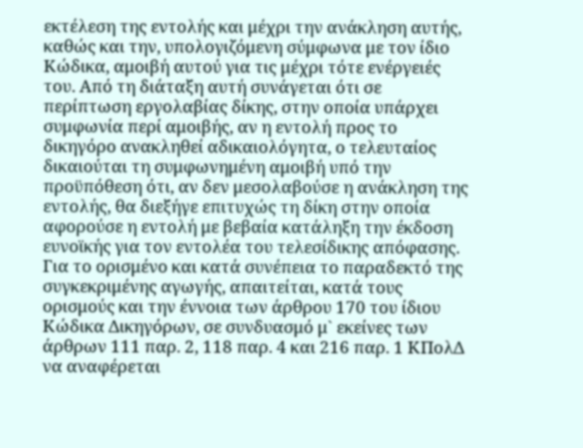εκτέλεση της εντολής και μέχρι την ανάκληση αυτής, καθώς και την, υπολογιζόμενη σύμφωνα με τον ίδιο Κώδικα, αμοιβή αυτού για τις μέχρι τότε ενέργειές του. Από τη διάταξη αυτή συνάγεται ότι σε περίπτωση εργολαβίας δίκης, στην οποία υπάρχει συμφωνία περί αμοιβής, αν η εντολή προς το δικηγόρο ανακληθεί αδικαιολόγητα, ο τελευταίος δικαιούται τη συμφωνημένη αμοιβή υπό την προϋπόθεση ότι, αν δεν μεσολαβούσε η ανάκληση της εντολής, θα διεξήγε επιτυχώς τη δίκη στην οποία αφορούσε η εντολή με βεβαία κατάληξη την έκδοση ευνοϊκής για τον εντολέα του τελεσίδικης απόφασης. Για το ορισμένο και κατά συνέπεια το παραδεκτό της συγκεκριμένης αγωγής, απαιτείται, κατά τους ορισμούς και την έννοια των άρθρου 170 του ίδιου Κώδικα Δικηγόρων, σε συνδυασμό μ` εκείνες των άρθρων 111 παρ. 2, 118 παρ. 4 και 216 παρ. 1 ΚΠολΔ να αναφέρεται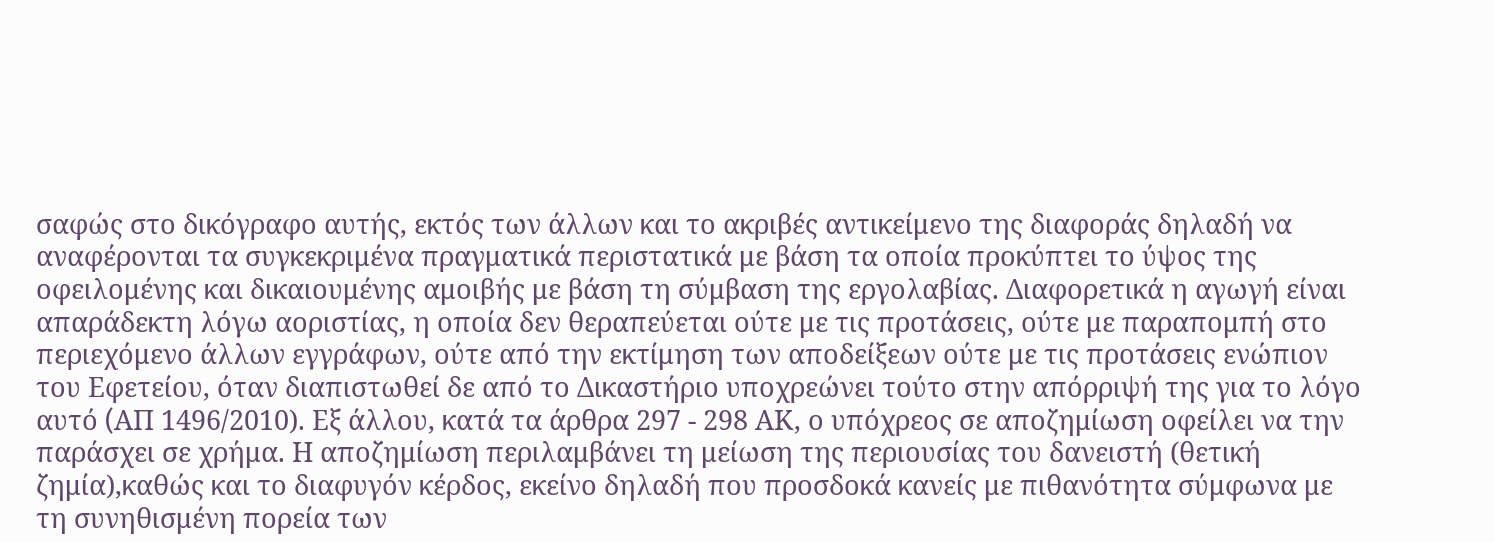σαφώς στο δικόγραφο αυτής, εκτός των άλλων και το ακριβές αντικείμενο της διαφοράς δηλαδή να αναφέρονται τα συγκεκριμένα πραγματικά περιστατικά με βάση τα οποία προκύπτει το ύψος της οφειλομένης και δικαιουμένης αμοιβής με βάση τη σύμβαση της εργολαβίας. Διαφορετικά η αγωγή είναι απαράδεκτη λόγω αοριστίας, η οποία δεν θεραπεύεται ούτε με τις προτάσεις, ούτε με παραπομπή στο περιεχόμενο άλλων εγγράφων, ούτε από την εκτίμηση των αποδείξεων ούτε με τις προτάσεις ενώπιον του Εφετείου, όταν διαπιστωθεί δε από το Δικαστήριο υποχρεώνει τούτο στην απόρριψή της για το λόγο αυτό (AΠ 1496/2010). Εξ άλλου, κατά τα άρθρα 297 - 298 ΑΚ, ο υπόχρεος σε αποζημίωση οφείλει να την παράσχει σε χρήμα. Η αποζημίωση περιλαμβάνει τη μείωση της περιουσίας του δανειστή (θετική ζημία),καθώς και το διαφυγόν κέρδος, εκείνο δηλαδή που προσδοκά κανείς με πιθανότητα σύμφωνα με τη συνηθισμένη πορεία των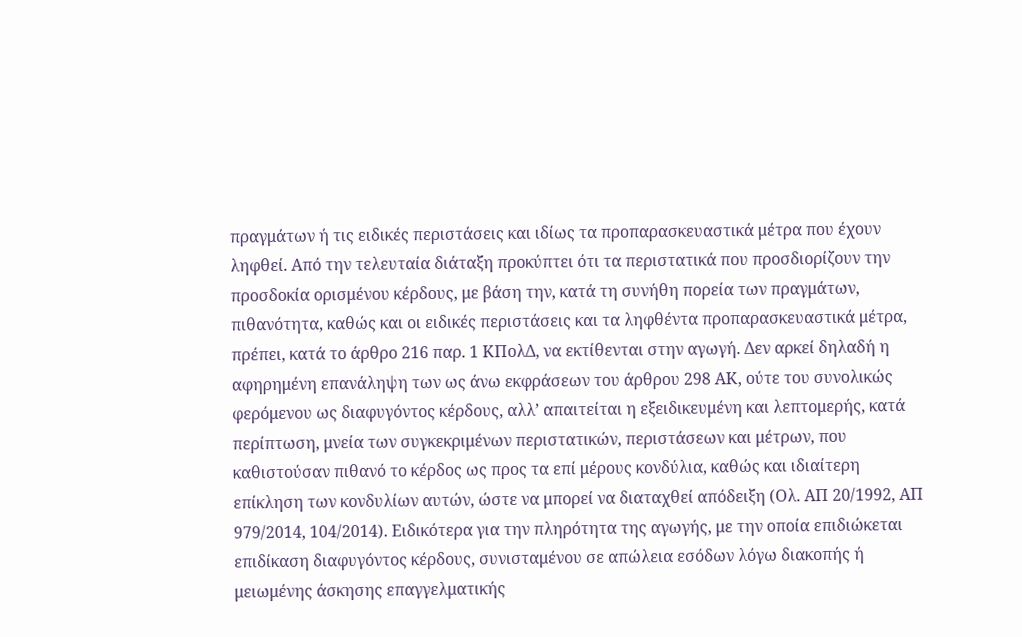πραγμάτων ή τις ειδικές περιστάσεις και ιδίως τα προπαρασκευαστικά μέτρα που έχουν ληφθεί. Από την τελευταία διάταξη προκύπτει ότι τα περιστατικά που προσδιορίζουν την προσδοκία ορισμένου κέρδους, με βάση την, κατά τη συνήθη πορεία των πραγμάτων, πιθανότητα, καθώς και οι ειδικές περιστάσεις και τα ληφθέντα προπαρασκευαστικά μέτρα, πρέπει, κατά το άρθρο 216 παρ. 1 ΚΠολΔ, να εκτίθενται στην αγωγή. Δεν αρκεί δηλαδή η αφηρημένη επανάληψη των ως άνω εκφράσεων του άρθρου 298 ΑΚ, ούτε του συνολικώς φερόμενου ως διαφυγόντος κέρδους, αλλ’ απαιτείται η εξειδικευμένη και λεπτομερής, κατά περίπτωση, μνεία των συγκεκριμένων περιστατικών, περιστάσεων και μέτρων, που καθιστούσαν πιθανό το κέρδος ως προς τα επί μέρους κονδύλια, καθώς και ιδιαίτερη επίκληση των κονδυλίων αυτών, ώστε να μπορεί να διαταχθεί απόδειξη (Ολ. ΑΠ 20/1992, ΑΠ 979/2014, 104/2014). Ειδικότερα για την πληρότητα της αγωγής, με την οποία επιδιώκεται επιδίκαση διαφυγόντος κέρδους, συνισταμένου σε απώλεια εσόδων λόγω διακοπής ή μειωμένης άσκησης επαγγελματικής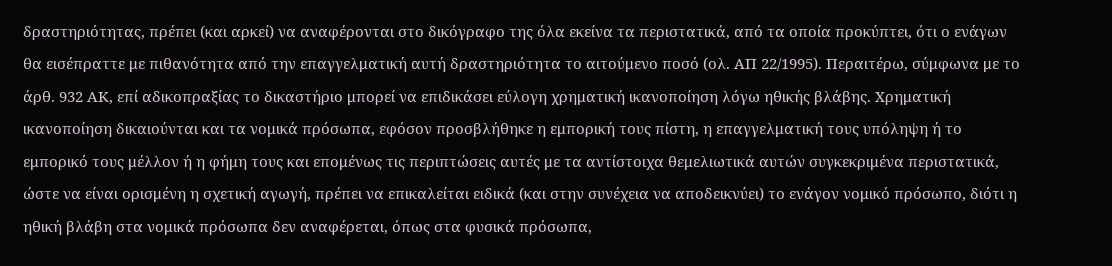δραστηριότητας, πρέπει (και αρκεί) να αναφέρονται στο δικόγραφο της όλα εκείνα τα περιστατικά, από τα οποία προκύπτει, ότι ο ενάγων θα εισέπραττε με πιθανότητα από την επαγγελματική αυτή δραστηριότητα το αιτούμενο ποσό (ολ. ΑΠ 22/1995). Περαιτέρω, σύμφωνα με το άρθ. 932 ΑΚ, επί αδικοπραξίας το δικαστήριο μπορεί να επιδικάσει εύλογη χρηματική ικανοποίηση λόγω ηθικής βλάβης. Χρηματική ικανοποίηση δικαιούνται και τα νομικά πρόσωπα, εφόσον προσβλήθηκε η εμπορική τους πίστη, η επαγγελματική τους υπόληψη ή το εμπορικό τους μέλλον ή η φήμη τους και επομένως τις περιπτώσεις αυτές με τα αντίστοιχα θεμελιωτικά αυτών συγκεκριμένα περιστατικά, ώστε να είναι ορισμένη η σχετική αγωγή, πρέπει να επικαλείται ειδικά (και στην συνέχεια να αποδεικνύει) το ενάγον νομικό πρόσωπο, διότι η ηθική βλάβη στα νομικά πρόσωπα δεν αναφέρεται, όπως στα φυσικά πρόσωπα,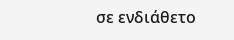σε ενδιάθετο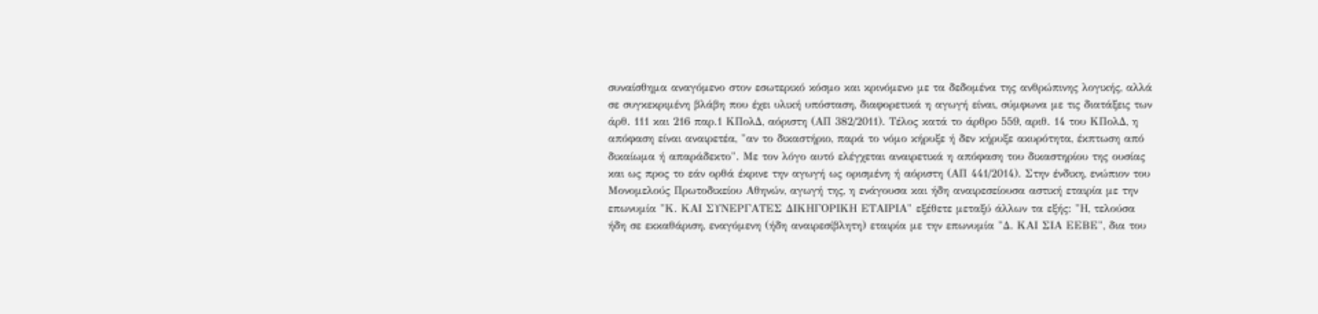συναίσθημα αναγόμενο στον εσωτερικό κόσμο και κρινόμενο με τα δεδομένα της ανθρώπινης λογικής, αλλά σε συγκεκριμένη βλάβη που έχει υλική υπόσταση, διαφορετικά η αγωγή είναι, σύμφωνα με τις διατάξεις των άρθ. 111 και 216 παρ.1 ΚΠολΔ, αόριστη (ΑΠ 382/2011). Τέλος κατά το άρθρο 559, αριθ. 14 του ΚΠολΔ, η απόφαση είναι αναιρετέα, "αν το δικαστήριο, παρά το νόμο κήρυξε ή δεν κήρυξε ακυρότητα, έκπτωση από δικαίωμα ή απαράδεκτο". Με τον λόγο αυτό ελέγχεται αναιρετικά η απόφαση του δικαστηρίου της ουσίας και ως προς το εάν ορθά έκρινε την αγωγή ως ορισμένη ή αόριστη (ΑΠ 441/2014). Στην ένδικη, ενώπιον του Μονομελούς Πρωτοδικείου Αθηνών, αγωγή της, η ενάγουσα και ήδη αναιρεσείουσα αστική εταιρία με την επωνυμία "Κ. ΚΑΙ ΣΥΝΕΡΓΑΤΕΣ ΔΙΚΗΓΟΡΙΚΗ ΕΤΑΙΡΙΑ" εξέθετε μεταξύ άλλων τα εξής: "Η, τελούσα ήδη σε εκκαθάριση, εναγόμενη (ήδη αναιρεσίβλητη) εταιρία με την επωνυμία "Δ. ΚΑΙ ΣΙΑ ΕΕΒΕ", δια του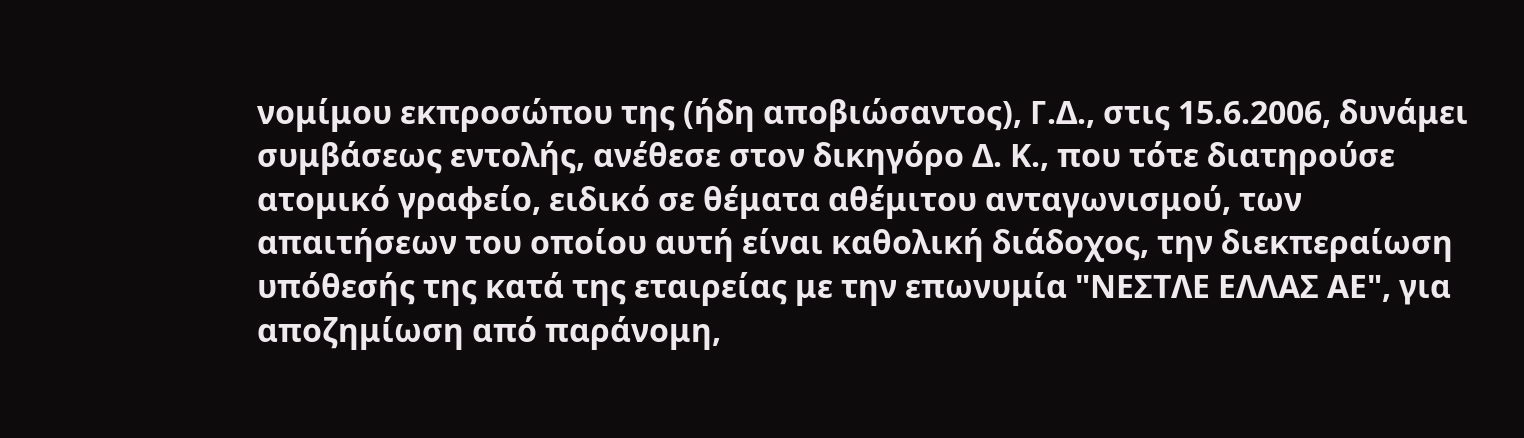νομίμου εκπροσώπου της (ήδη αποβιώσαντος), Γ.Δ., στις 15.6.2006, δυνάμει συμβάσεως εντολής, ανέθεσε στον δικηγόρο Δ. Κ., που τότε διατηρούσε ατομικό γραφείο, ειδικό σε θέματα αθέμιτου ανταγωνισμού, των απαιτήσεων του οποίου αυτή είναι καθολική διάδοχος, την διεκπεραίωση υπόθεσής της κατά της εταιρείας με την επωνυμία "ΝΕΣΤΛΕ ΕΛΛΑΣ ΑΕ", για αποζημίωση από παράνομη,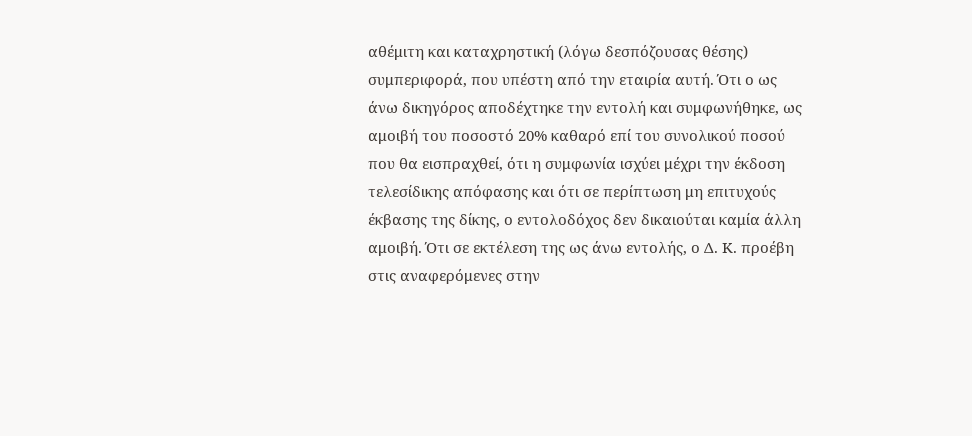αθέμιτη και καταχρηστική (λόγω δεσπόζουσας θέσης) συμπεριφορά, που υπέστη από την εταιρία αυτή. Ότι ο ως άνω δικηγόρος αποδέχτηκε την εντολή και συμφωνήθηκε, ως αμοιβή του ποσοστό 20% καθαρό επί του συνολικού ποσού που θα εισπραχθεί, ότι η συμφωνία ισχύει μέχρι την έκδοση τελεσίδικης απόφασης και ότι σε περίπτωση μη επιτυχούς έκβασης της δίκης, ο εντολοδόχος δεν δικαιούται καμία άλλη αμοιβή. Ότι σε εκτέλεση της ως άνω εντολής, ο Δ. Κ. προέβη στις αναφερόμενες στην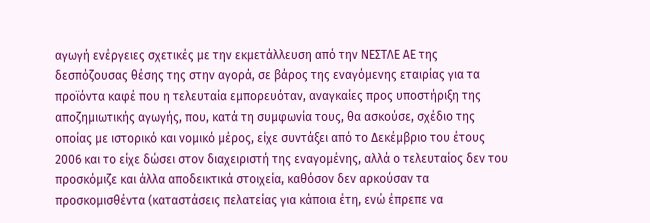αγωγή ενέργειες σχετικές με την εκμετάλλευση από την ΝΕΣΤΛΕ ΑΕ της δεσπόζουσας θέσης της στην αγορά, σε βάρος της εναγόμενης εταιρίας για τα προϊόντα καφέ που η τελευταία εμπορευόταν, αναγκαίες προς υποστήριξη της αποζημιωτικής αγωγής, που, κατά τη συμφωνία τους, θα ασκούσε, σχέδιο της οποίας με ιστορικό και νομικό μέρος, είχε συντάξει από το Δεκέμβριο του έτους 2006 και το είχε δώσει στον διαχειριστή της εναγομένης, αλλά ο τελευταίος δεν του προσκόμιζε και άλλα αποδεικτικά στοιχεία, καθόσον δεν αρκούσαν τα προσκομισθέντα (καταστάσεις πελατείας για κάποια έτη, ενώ έπρεπε να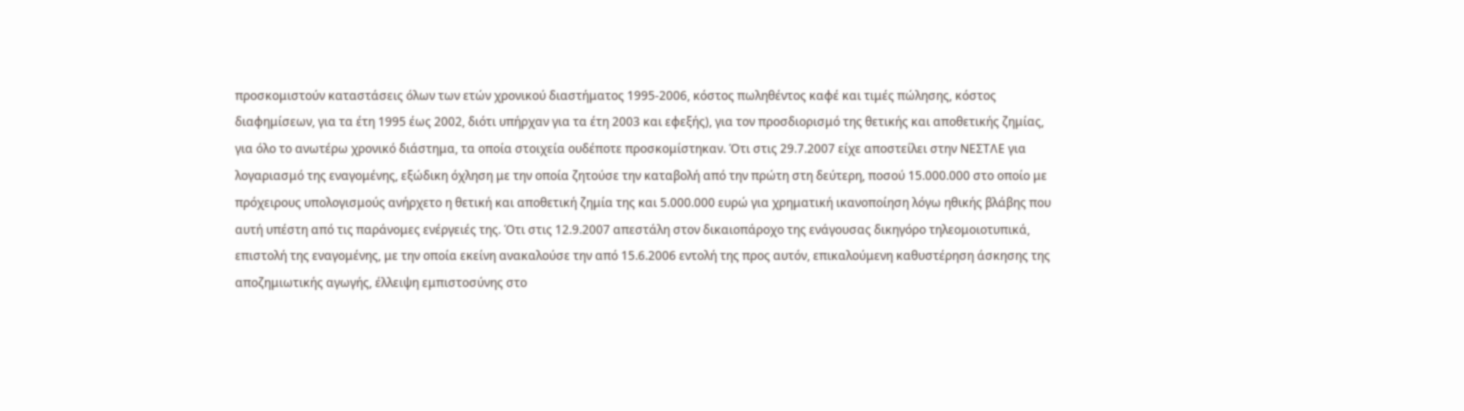προσκομιστούν καταστάσεις όλων των ετών χρονικού διαστήματος 1995-2006, κόστος πωληθέντος καφέ και τιμές πώλησης, κόστος διαφημίσεων, για τα έτη 1995 έως 2002, διότι υπήρχαν για τα έτη 2003 και εφεξής), για τον προσδιορισμό της θετικής και αποθετικής ζημίας, για όλο το ανωτέρω χρονικό διάστημα, τα οποία στοιχεία ουδέποτε προσκομίστηκαν. Ότι στις 29.7.2007 είχε αποστείλει στην ΝΕΣΤΛΕ για λογαριασμό της εναγομένης, εξώδικη όχληση με την οποία ζητούσε την καταβολή από την πρώτη στη δεύτερη, ποσού 15.000.000 στο οποίο με πρόχειρους υπολογισμούς ανήρχετο η θετική και αποθετική ζημία της και 5.000.000 ευρώ για χρηματική ικανοποίηση λόγω ηθικής βλάβης που αυτή υπέστη από τις παράνομες ενέργειές της. Ότι στις 12.9.2007 απεστάλη στον δικαιοπάροχο της ενάγουσας δικηγόρο τηλεομοιοτυπικά, επιστολή της εναγομένης, με την οποία εκείνη ανακαλούσε την από 15.6.2006 εντολή της προς αυτόν, επικαλούμενη καθυστέρηση άσκησης της αποζημιωτικής αγωγής, έλλειψη εμπιστοσύνης στο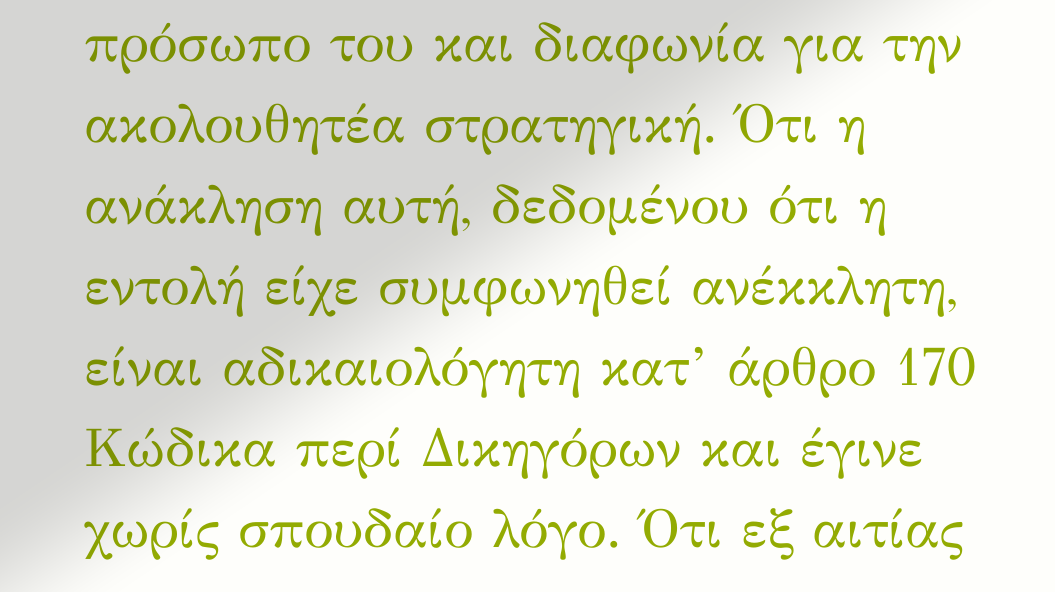πρόσωπο του και διαφωνία για την ακολουθητέα στρατηγική. Ότι η ανάκληση αυτή, δεδομένου ότι η εντολή είχε συμφωνηθεί ανέκκλητη, είναι αδικαιολόγητη κατ’ άρθρο 170 Κώδικα περί Δικηγόρων και έγινε χωρίς σπουδαίο λόγο. Ότι εξ αιτίας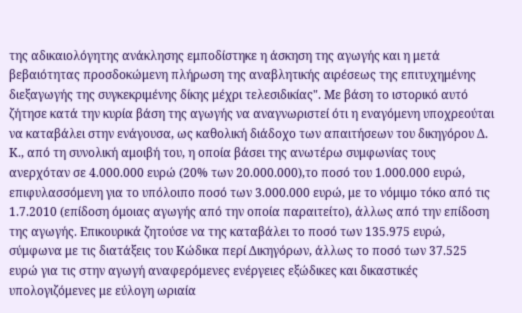της αδικαιολόγητης ανάκλησης εμποδίστηκε η άσκηση της αγωγής και η μετά βεβαιότητας προσδοκώμενη πλήρωση της αναβλητικής αιρέσεως της επιτυχημένης διεξαγωγής της συγκεκριμένης δίκης μέχρι τελεσιδικίας". Με βάση το ιστορικό αυτό ζήτησε κατά την κυρία βάση της αγωγής να αναγνωριστεί ότι η εναγόμενη υποχρεούται να καταβάλει στην ενάγουσα, ως καθολική διάδοχο των απαιτήσεων του δικηγόρου Δ. Κ., από τη συνολική αμοιβή του, η οποία βάσει της ανωτέρω συμφωνίας τους ανερχόταν σε 4.000.000 ευρώ (20% των 20.000.000),το ποσό του 1.000.000 ευρώ, επιφυλασσόμενη για το υπόλοιπο ποσό των 3.000.000 ευρώ, με το νόμιμο τόκο από τις 1.7.2010 (επίδοση όμοιας αγωγής από την οποία παραιτείτο), άλλως από την επίδοση της αγωγής. Επικουρικά ζητούσε να της καταβάλει το ποσό των 135.975 ευρώ, σύμφωνα με τις διατάξεις του Κώδικα περί Δικηγόρων, άλλως το ποσό των 37.525 ευρώ για τις στην αγωγή αναφερόμενες ενέργειες εξώδικες και δικαστικές υπολογιζόμενες με εύλογη ωριαία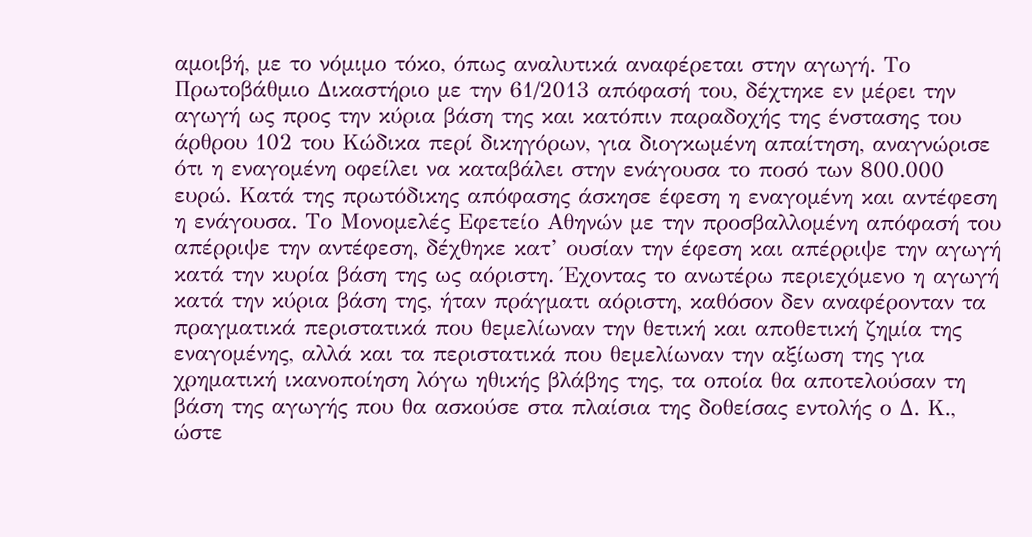αμοιβή, με το νόμιμο τόκο, όπως αναλυτικά αναφέρεται στην αγωγή. Το Πρωτοβάθμιο Δικαστήριο με την 61/2013 απόφασή του, δέχτηκε εν μέρει την αγωγή ως προς την κύρια βάση της και κατόπιν παραδοχής της ένστασης του άρθρου 102 του Κώδικα περί δικηγόρων, για διογκωμένη απαίτηση, αναγνώρισε ότι η εναγομένη οφείλει να καταβάλει στην ενάγουσα το ποσό των 800.000 ευρώ. Κατά της πρωτόδικης απόφασης άσκησε έφεση η εναγομένη και αντέφεση η ενάγουσα. Το Μονομελές Εφετείο Αθηνών με την προσβαλλομένη απόφασή του απέρριψε την αντέφεση, δέχθηκε κατ’ ουσίαν την έφεση και απέρριψε την αγωγή κατά την κυρία βάση της ως αόριστη. Έχοντας το ανωτέρω περιεχόμενο η αγωγή κατά την κύρια βάση της, ήταν πράγματι αόριστη, καθόσον δεν αναφέρονταν τα πραγματικά περιστατικά που θεμελίωναν την θετική και αποθετική ζημία της εναγομένης, αλλά και τα περιστατικά που θεμελίωναν την αξίωση της για χρηματική ικανοποίηση λόγω ηθικής βλάβης της, τα οποία θα αποτελούσαν τη βάση της αγωγής που θα ασκούσε στα πλαίσια της δοθείσας εντολής ο Δ. Κ., ώστε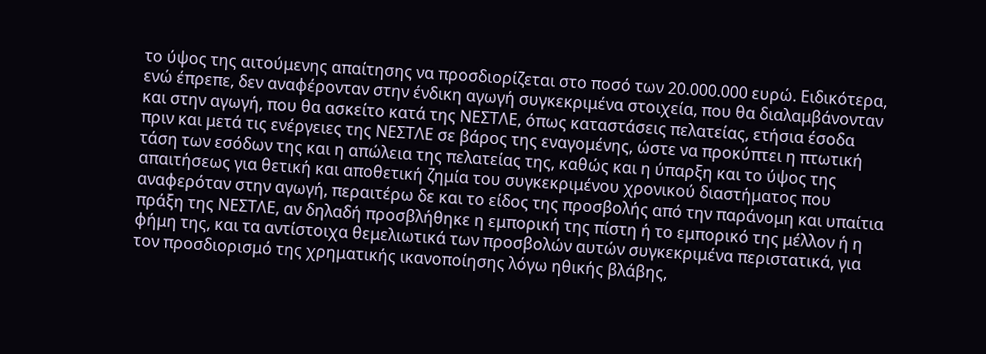το ύψος της αιτούμενης απαίτησης να προσδιορίζεται στο ποσό των 20.000.000 ευρώ. Ειδικότερα, ενώ έπρεπε, δεν αναφέρονταν στην ένδικη αγωγή συγκεκριμένα στοιχεία, που θα διαλαμβάνονταν και στην αγωγή, που θα ασκείτο κατά της ΝΕΣΤΛΕ, όπως καταστάσεις πελατείας, ετήσια έσοδα πριν και μετά τις ενέργειες της ΝΕΣΤΛΕ σε βάρος της εναγομένης, ώστε να προκύπτει η πτωτική τάση των εσόδων της και η απώλεια της πελατείας της, καθώς και η ύπαρξη και το ύψος της απαιτήσεως για θετική και αποθετική ζημία του συγκεκριμένου χρονικού διαστήματος που αναφερόταν στην αγωγή, περαιτέρω δε και το είδος της προσβολής από την παράνομη και υπαίτια πράξη της ΝΕΣΤΛΕ, αν δηλαδή προσβλήθηκε η εμπορική της πίστη ή το εμπορικό της μέλλον ή η φήμη της, και τα αντίστοιχα θεμελιωτικά των προσβολών αυτών συγκεκριμένα περιστατικά, για τον προσδιορισμό της χρηματικής ικανοποίησης λόγω ηθικής βλάβης,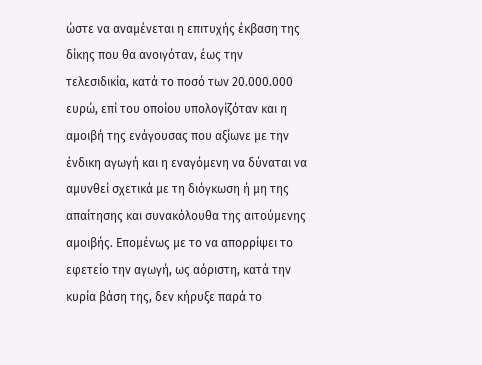ώστε να αναμένεται η επιτυχής έκβαση της δίκης που θα ανοιγόταν, έως την τελεσιδικία, κατά το ποσό των 20.000.000 ευρώ, επί του οποίου υπολογίζόταν και η αμοιβή της ενάγουσας που αξίωνε με την ένδικη αγωγή και η εναγόμενη να δύναται να αμυνθεί σχετικά με τη διόγκωση ή μη της απαίτησης και συνακόλουθα της αιτούμενης αμοιβής. Επομένως με το να απορρίψει το εφετείο την αγωγή, ως αόριστη, κατά την κυρία βάση της, δεν κήρυξε παρά το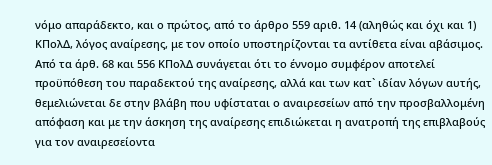νόμο απαράδεκτο, και ο πρώτος, από το άρθρο 559 αριθ. 14 (αληθώς και όχι και 1) ΚΠολΔ, λόγος αναίρεσης, με τον οποίο υποστηρίζονται τα αντίθετα είναι αβάσιμος. Από τα άρθ. 68 και 556 ΚΠολΔ συνάγεται ότι το έννομο συμφέρον αποτελεί προϋπόθεση του παραδεκτού της αναίρεσης, αλλά και των κατ` ιδίαν λόγων αυτής, θεμελιώνεται δε στην βλάβη που υφίσταται ο αναιρεσείων από την προσβαλλομένη απόφαση και με την άσκηση της αναίρεσης επιδιώκεται η ανατροπή της επιβλαβούς για τον αναιρεσείοντα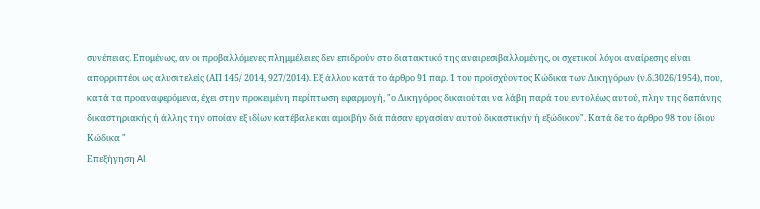συνέπειας. Επομένως, αν οι προβαλλόμενες πλημμέλειες δεν επιδρούν στο διατακτικό της αναιρεσιβαλλομένης, οι σχετικοί λόγοι αναίρεσης είναι απορριπτέοι ως αλυσιτελείς (ΑΠ 145/ 2014, 927/2014). Εξ άλλου κατά το άρθρο 91 παρ. 1 του προϊσχύοντος Κώδικα των Δικηγόρων (ν.δ.3026/1954), που, κατά τα προαναφερόμενα, έχει στην προκειμένη περίπτωση εφαρμογή, "ο Δικηγόρος δικαιούται να λάβη παρά του εντολέως αυτού, πλην της δαπάνης δικαστηριακής ή άλλης την οποίαν εξ ιδίων κατέβαλε και αμοιβήν διά πάσαν εργασίαν αυτού δικαστικήν ή εξώδικον". Κατά δε το άρθρο 98 του ίδιου Κώδικα "
Επεξήγηση AI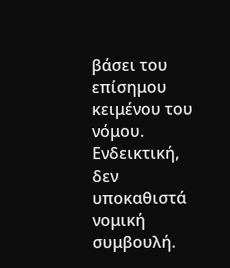βάσει του επίσημου κειμένου του νόμου. Ενδεικτική, δεν υποκαθιστά νομική συμβουλή.